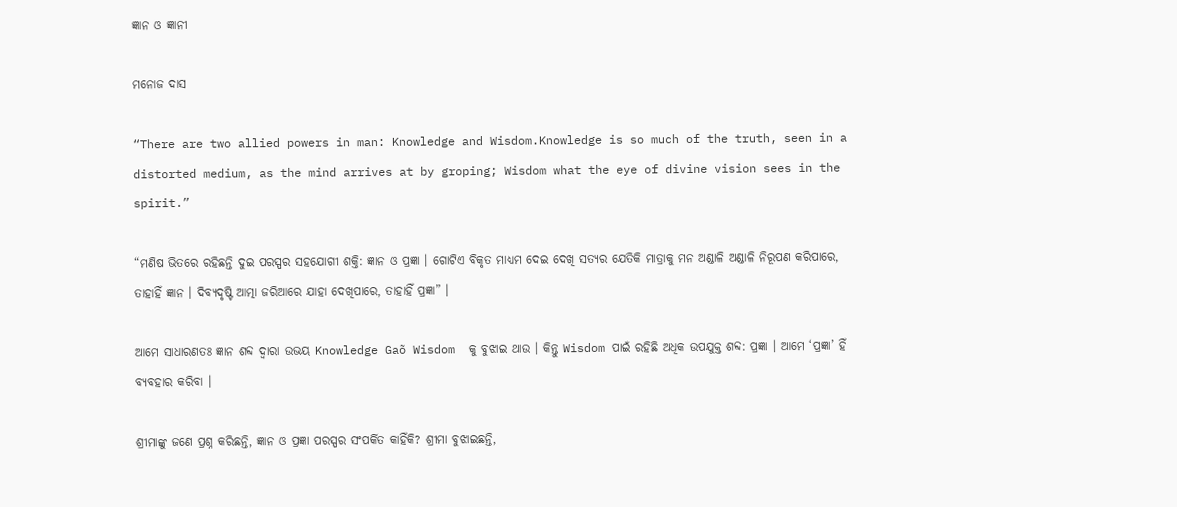ଜ୍ଞାନ ଓ ଜ୍ଞାନୀ

ମନୋଜ ଦାସ

“There are two allied powers in man: Knowledge and Wisdom.Knowledge is so much of the truth, seen in a distorted medium, as the mind arrives at by groping; Wisdom what the eye of divine vision sees in the spirit.”

“ମଣିଷ ଭିତରେ ରହିଛନ୍ତି ଦୁଇ ପରସ୍ପର ସହଯୋଗୀ ଶକ୍ତି: ଜ୍ଞାନ ଓ ପ୍ରଜ୍ଞା । ଗୋଟିଏ ବିକୃତ ମାଧ୍ୟମ ଦେଇ ଦେଖି ସତ୍ୟର ଯେତିକି ମାତ୍ରାକୁ ମନ ଅଣ୍ଡାଳି ଅଣ୍ଡାଳି ନିରୂପଣ କରିପାରେ, ତାହାହିଁ ଜ୍ଞାନ । ଦିବ୍ୟଦୃଷ୍ଟି ଆତ୍ମା ଜରିଆରେ ଯାହା ଦେଖିପାରେ, ତାହାହିଁ ପ୍ରଜ୍ଞା” ।

ଆମେ ସାଧାରଣତଃ ଜ୍ଞାନ ଶବ୍ଦ ଦ୍ୱାରା ଉଭୟ Knowledge Gaõ Wisdom  କୁ ବୁଝାଇ ଥାଉ । କିନ୍ତୁ Wisdom ପାଇଁ ରହିଛି ଅଧିକ ଉପଯୁକ୍ତ ଶବ୍ଦ: ପ୍ରଜ୍ଞା । ଆମେ ‘ପ୍ରଜ୍ଞା’ ହିଁ ବ୍ୟବହାର କରିବା ।

ଶ୍ରୀମାଙ୍କୁ ଜଣେ ପ୍ରଶ୍ନ କରିଛନ୍ତି, ଜ୍ଞାନ ଓ ପ୍ରଜ୍ଞା ପରସ୍ପର ସଂପର୍କିତ କାହିଁକି? ଶ୍ରୀମା ବୁଝାଇଛନ୍ତି,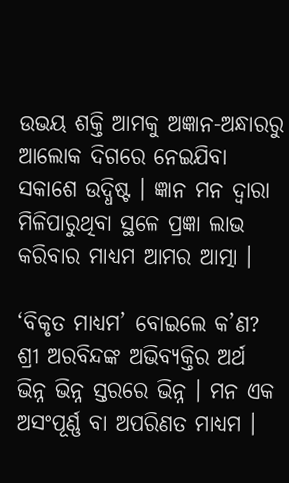ଉଭୟ ଶକ୍ତି ଆମକୁ ଅଜ୍ଞାନ-ଅନ୍ଧାରରୁ ଆଲୋକ ଦିଗରେ ନେଇଯିବା ସକାଶେ ଉଦ୍ଧିଷ୍ଟ । ଜ୍ଞାନ ମନ ଦ୍ୱାରା ମିଳିପାରୁଥିବା ସ୍ଥଳେ ପ୍ରଜ୍ଞା ଲାଭ କରିବାର ମାଧ୍ୟମ ଆମର ଆତ୍ମା ।

‘ବିକୃତ ମାଧ୍ୟମ’ ବୋଇଲେ କ’ଣ? ଶ୍ରୀ ଅରବିନ୍ଦଙ୍କ ଅଭିବ୍ୟକ୍ତିର ଅର୍ଥ ଭିନ୍ନ ଭିନ୍ନ ସ୍ତରରେ ଭିନ୍ନ । ମନ ଏକ ଅସଂପୂର୍ଣ୍ଣ ବା ଅପରିଣତ ମାଧ୍ୟମ ।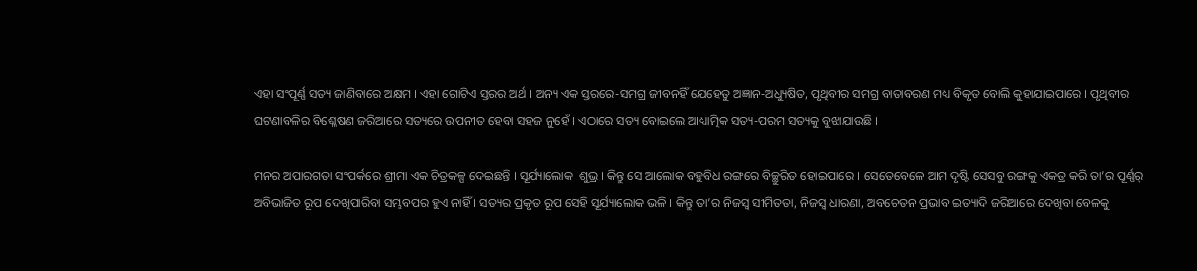ଏହା ସଂପୂର୍ଣ୍ଣ ସତ୍ୟ ଜାଣିବାରେ ଅକ୍ଷମ । ଏହା ଗୋଟିଏ ସ୍ତରର ଅର୍ଥ । ଅନ୍ୟ ଏକ ସ୍ତରରେ-ସମଗ୍ର ଜୀବନହିଁ ଯେହେତୁ ଅଜ୍ଞାନ-ଅଧ୍ୟୁଷିତ, ପୃଥିବୀର ସମଗ୍ର ବାତାବରଣ ମଧ୍ୟ ବିକୃତ ବୋଲି କୁହାଯାଇପାରେ । ପୃଥିବୀର ଘଟଣାବଳିର ବିଶ୍ଳେଷଣ ଜରିଆରେ ସତ୍ୟରେ ଉପନୀତ ହେବା ସହଜ ନୁହେଁ । ଏଠାରେ ସତ୍ୟ ବୋଇଲେ ଆଧ୍ୟାତ୍ମିକ ସତ୍ୟ-ପରମ ସତ୍ୟକୁ ବୁଝାଯାଉଛି ।

ମନର ଅପାରଗତା ସଂପର୍କରେ ଶ୍ରୀମା ଏକ ଚିତ୍ରକଳ୍ପ ଦେଇଛନ୍ତି । ସୂର୍ଯ୍ୟାଲୋକ  ଶୁଭ୍ର । କିନ୍ତୁ ସେ ଆଲୋକ ବହୁବିଧ ରଙ୍ଗରେ ବିଚ୍ଛୁରିତ ହୋଇପାରେ । ସେତେବେଳେ ଆମ ଦୃଷ୍ଟି ସେସବୁ ରଙ୍ଗକୁ ଏକତ୍ର କରି ତା’ର ପୂର୍ଣ୍ଣର୍ ଅବିଭାଜିତ ରୂପ ଦେଖିପାରିବା ସମ୍ଭବପର ହୁଏ ନାହିଁ । ସତ୍ୟର ପ୍ରକୃତ ରୂପ ସେହି ସୂର୍ଯ୍ୟାଲୋକ ଭଳି । କିନ୍ତୁ ତା’ର ନିଜସ୍ବ ସୀମିତତା, ନିଜସ୍ବ ଧାରଣା, ଅବଚେତନ ପ୍ରଭାବ ଇତ୍ୟାଦି ଜରିଆରେ ଦେଖିବା ବେଳକୁ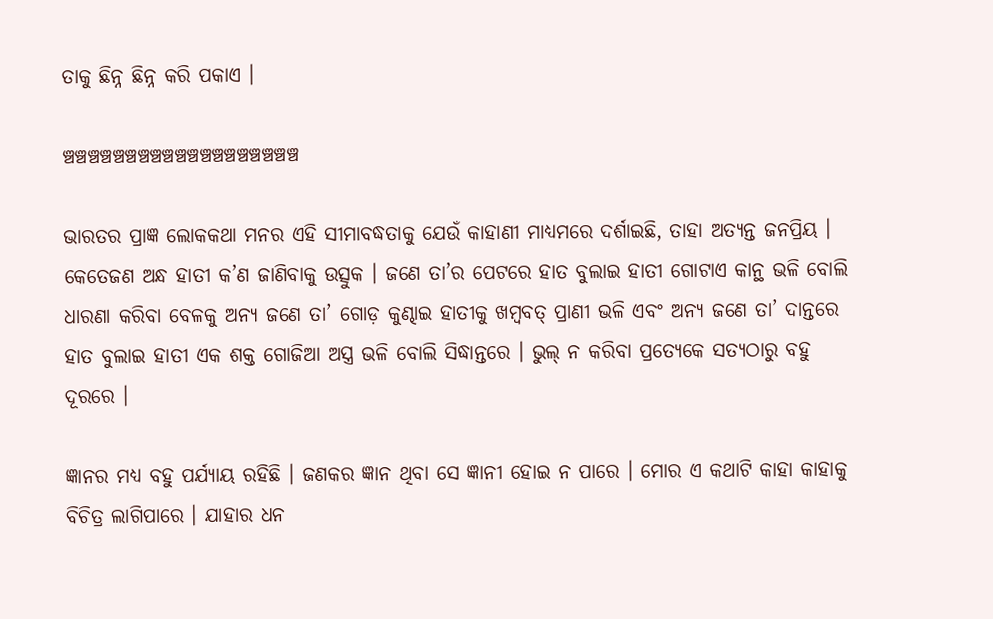ତାକୁ ଛିନ୍ନ ଛିନ୍ନ କରି ପକାଏ ।

ଞ୍ଚଞ୍ଚଞ୍ଚଞ୍ଚଞ୍ଚଞ୍ଚଞ୍ଚଞ୍ଚଞ୍ଚଞ୍ଚଞ୍ଚଞ୍ଚଞ୍ଚଞ୍ଚଞ୍ଚଞ୍ଚଞ୍ଚଞ୍ଚଞ୍ଚ

ଭାରତର ପ୍ରାଜ୍ଞ ଲୋକକଥା ମନର ଏହି ସୀମାବଦ୍ଧତାକୁ ଯେଉଁ କାହାଣୀ ମାଧ୍ୟମରେ ଦର୍ଶାଇଛି, ତାହା ଅତ୍ୟନ୍ତ ଜନପ୍ରିୟ । କେତେଜଣ ଅନ୍ଧ ହାତୀ କ’ଣ ଜାଣିବାକୁ ଉତ୍ସୁକ । ଜଣେ ତା’ର ପେଟରେ ହାତ ବୁଲାଇ ହାତୀ ଗୋଟାଏ କାନ୍ଥ ଭଳି ବୋଲି ଧାରଣା କରିବା ବେଳକୁ ଅନ୍ୟ ଜଣେ ତା’ ଗୋଡ଼ କୁଣ୍ଢାଇ ହାତୀକୁ ଖମ୍ବବତ୍ ପ୍ରାଣୀ ଭଳି ଏବଂ ଅନ୍ୟ ଜଣେ ତା’ ଦାନ୍ତରେ ହାତ ବୁଲାଇ ହାତୀ ଏକ ଶକ୍ତ ଗୋଜିଆ ଅସ୍ତ୍ର ଭଳି ବୋଲି ସିଦ୍ଧାନ୍ତରେ । ଭୁଲ୍ ନ କରିବା ପ୍ରତ୍ୟେକେ ସତ୍ୟଠାରୁ ବହୁ ଦୂରରେ ।

ଜ୍ଞାନର ମଧ୍ୟ ବହୁ ପର୍ଯ୍ୟାୟ ରହିଛି । ଜଣକର ଜ୍ଞାନ ଥିବା ସେ ଜ୍ଞାନୀ ହୋଇ ନ ପାରେ । ମୋର ଏ କଥାଟି କାହା କାହାକୁ ବିଚିତ୍ର ଲାଗିପାରେ । ଯାହାର ଧନ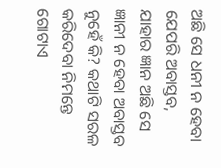ଅଛି ସେ ଧନୀ ନ ହେବା ଯେପରି ଅବାସ୍ତବ, ଯାହାର ଜ୍ଞାନ ଅଛି ସେ ଜ୍ଞାନୀ ନ ହେବା ଅବାସ୍ତବ ନୁହେଁ କି? କଥାଟି ସରଳ କରିଦେବା ନିମନ୍ତେ ଗୋଟାଏ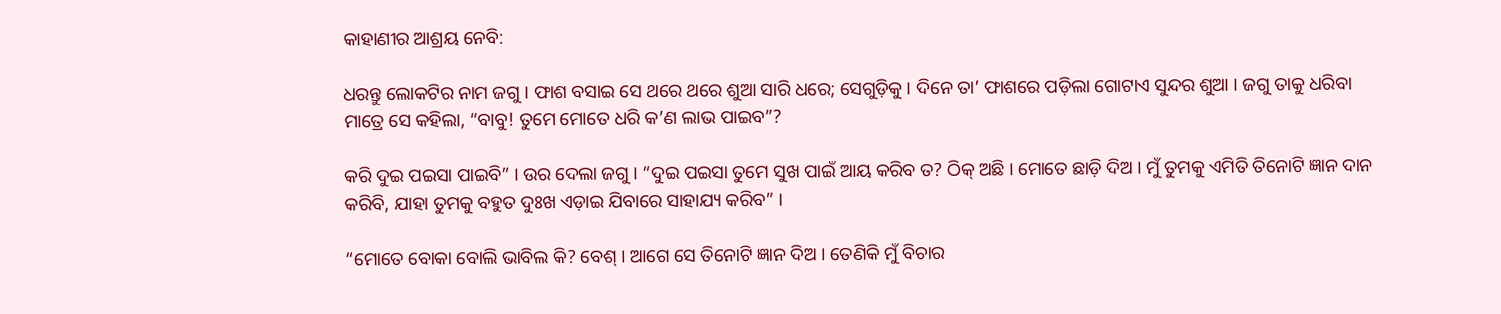କାହାଣୀର ଆଶ୍ରୟ ନେବି:

ଧରନ୍ତୁ ଲୋକଟିର ନାମ ଜଗୁ । ଫାଶ ବସାଇ ସେ ଥରେ ଥରେ ଶୁଆ ସାରି ଧରେ; ସେଗୁଡ଼ିକୁ । ଦିନେ ତା’ ଫାଶରେ ପଡ଼ିଲା ଗୋଟାଏ ସୁନ୍ଦର ଶୁଆ । ଜଗୁ ତାକୁ ଧରିବା ମାତ୍ରେ ସେ କହିଲା, “ବାବୁ! ତୁମେ ମୋତେ ଧରି କ’ଣ ଲାଭ ପାଇବ”?

କରି ଦୁଇ ପଇସା ପାଇବି” । ଉର ଦେଲା ଜଗୁ । “ଦୁଇ ପଇସା ତୁମେ ସୁଖ ପାଇଁ ଆୟ କରିବ ତ? ଠିକ୍ ଅଛି । ମୋତେ ଛାଡ଼ି ଦିଅ । ମୁଁ ତୁମକୁ ଏମିତି ତିନୋଟି ଜ୍ଞାନ ଦାନ କରିବି, ଯାହା ତୁମକୁ ବହୁତ ଦୁଃଖ ଏଡ଼ାଇ ଯିବାରେ ସାହାଯ୍ୟ କରିବ” ।

“ମୋତେ ବୋକା ବୋଲି ଭାବିଲ କି? ବେଶ୍ । ଆଗେ ସେ ତିନୋଟି ଜ୍ଞାନ ଦିଅ । ତେଣିକି ମୁଁ ବିଚାର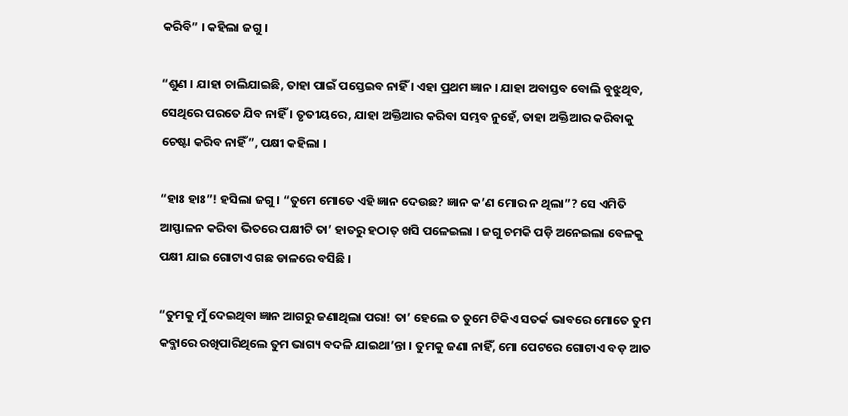କରିବି” । କହିଲା ଜଗୁ ।

“ଶୁଣ । ଯାହା ଚାଲିଯାଇଛି, ତାହା ପାଇଁ ପସ୍ତେଇବ ନାହିଁ । ଏହା ପ୍ରଥମ ଜ୍ଞାନ । ଯାହା ଅବାସ୍ତବ ବୋଲି ବୁଝୁଥିବ, ସେଥିରେ ପରତେ ଯିବ ନାହିଁ । ତୃତୀୟରେ, ଯାହା ଅକ୍ତିଆର କରିବା ସମ୍ଭବ ନୁହେଁ, ତାହା ଅକ୍ତିଆର କରିବାକୁ ଚେଷ୍ଟା କରିବ ନାହିଁ”, ପକ୍ଷୀ କହିଲା ।

“ହାଃ ହାଃ”! ହସିଲା ଜଗୁ । “ତୁମେ ମୋତେ ଏହି ଜ୍ଞାନ ଦେଉଛ? ଜ୍ଞାନ କ’ଣ ମୋର ନ ଥିଲା”? ସେ ଏମିତି ଆସ୍ଫାଳନ କରିବା ଭିତରେ ପକ୍ଷୀଟି ତା’ ହାତରୁ ହଠାତ୍ ଖସି ପଳେଇଲା । ଜଗୁ ଚମକି ପଡ଼ି ଅନେଇଲା ବେଳକୁ ପକ୍ଷୀ ଯାଇ ଗୋଟାଏ ଗଛ ଡାଳରେ ବସିଛି ।

“ତୁମକୁ ମୁଁ ଦେଇଥିବା ଜ୍ଞାନ ଆଗରୁ ଜଣାଥିଲା ପରା! ତା’ ହେଲେ ତ ତୁମେ ଟିକିଏ ସତର୍କ ଭାବରେ ମୋତେ ତୁମ କବ୍ଜାରେ ରଖିପାରିଥିଲେ ତୁମ ଭାଗ୍ୟ ବଦଳି ଯାଇଥା’ନ୍ତା । ତୁମକୁ ଜଣା ନାହିଁ, ମୋ ପେଟରେ ଗୋଟାଏ ବଡ଼ ଆତ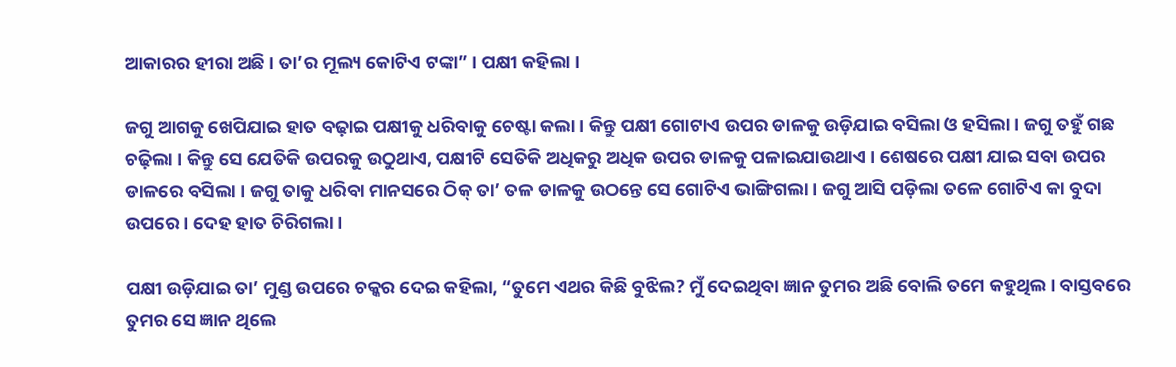ଆକାରର ହୀରା ଅଛି । ତା’ର ମୂଲ୍ୟ କୋଟିଏ ଟଙ୍କା” । ପକ୍ଷୀ କହିଲା ।

ଜଗୁ ଆଗକୁ ଖେପିଯାଇ ହାତ ବଢ଼ାଇ ପକ୍ଷୀକୁ ଧରିବାକୁ ଚେଷ୍ଟା କଲା । କିନ୍ତୁ ପକ୍ଷୀ ଗୋଟାଏ ଉପର ଡାଳକୁ ଉଡ଼ିଯାଇ ବସିଲା ଓ ହସିଲା । ଜଗୁ ତହୁଁ ଗଛ ଚଢ଼ିଲା । କିନ୍ତୁ ସେ ଯେତିକି ଉପରକୁ ଉଠୁଥାଏ, ପକ୍ଷୀଟି ସେତିକି ଅଧିକରୁ ଅଧିକ ଉପର ଡାଳକୁ ପଳାଇଯାଉଥାଏ । ଶେଷରେ ପକ୍ଷୀ ଯାଇ ସବା ଉପର ଡାଳରେ ବସିଲା । ଜଗୁ ତାକୁ ଧରିବା ମାନସରେ ଠିକ୍ ତା’ ତଳ ଡାଳକୁ ଉଠନ୍ତେ ସେ ଗୋଟିଏ ଭାଙ୍ଗିଗଲା । ଜଗୁ ଆସି ପଡ଼ିଲା ତଳେ ଗୋଟିଏ କା ବୁଦା ଉପରେ । ଦେହ ହାତ ଚିରିଗଲା ।

ପକ୍ଷୀ ଉଡ଼ିଯାଇ ତା’ ମୁଣ୍ଡ ଉପରେ ଚକ୍କର ଦେଇ କହିଲା, “ତୁମେ ଏଥର କିଛି ବୁଝିଲ? ମୁଁ ଦେଇଥିବା ଜ୍ଞାନ ତୁମର ଅଛି ବୋଲି ତମେ କହୁଥିଲ । ବାସ୍ତବରେ ତୁମର ସେ ଜ୍ଞାନ ଥିଲେ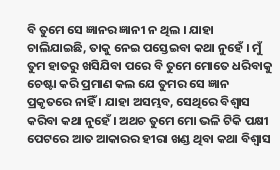ବି ତୁମେ ସେ ଜ୍ଞାନର ଜ୍ଞାନୀ ନ ଥିଲ । ଯାହା ଚାଲିଯାଇଛି, ତାକୁ ନେଇ ପସ୍ତେଇବା କଥା ନୁହେଁ । ମୁଁ ତୁମ ହାତରୁ ଖସିଯିବା ପରେ ବି ତୁମେ ମୋତେ ଧରିବାକୁ ଚେଷ୍ଟା କରି ପ୍ରମାଣ କଲ ଯେ ତୁମର ସେ ଜ୍ଞାନ ପ୍ରକୃତରେ ନାହିଁ । ଯାହା ଅସମ୍ଭବ, ସେଥିରେ ବିଶ୍ୱାସ କରିବା କଥା ନୁହେଁ । ଅଥଚ ତୁମେ ମୋ ଭଳି ଟିକି ପକ୍ଷୀ ପେଟରେ ଆତ ଆକାରର ହୀରା ଖଣ୍ଡ ଥିବା କଥା ବିଶ୍ୱାସ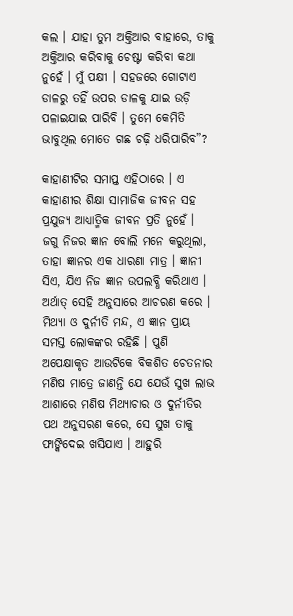କଲ । ଯାହା ତୁମ ଅକ୍ତିଆର ବାହାରେ, ତାକୁ ଅକ୍ତିଆର କରିବାକୁ ଚେଷ୍ଟା କରିବା କଥା ନୁହେଁ । ମୁଁ ପକ୍ଷୀ । ସହଜରେ ଗୋଟାଏ ଡାଳରୁ ତହିଁ ଉପର ଡାଳକୁ ଯାଇ ଉଡ଼ି ପଳାଇଯାଇ ପାରିବି । ତୁମେ କେମିତି ଭାବୁଥିଲ ମୋତେ ଗଛ ଚଢ଼ି ଧରିପାରିବ”?

କାହାଣୀଟିର ସମାପ୍ତ ଏହିଠାରେ । ଏ କାହାଣୀର ଶିକ୍ଷା ସାମାଜିକ ଜୀବନ ସହ ପ୍ରଯୁଜ୍ୟ ଆଧ୍ୟାତ୍ମିକ ଜୀବନ ପ୍ରତି ନୁହେଁ । ଜଗୁ ନିଜର ଜ୍ଞାନ ବୋଲି ମନେ କରୁଥିଲା, ତାହା ଜ୍ଞାନର ଏକ ଧାରଣା ମାତ୍ର । ଜ୍ଞାନୀ ସିଏ, ଯିଏ ନିଜ ଜ୍ଞାନ ଉପଲବ୍ଧି କରିଥାଏ । ଅର୍ଥାତ୍ ସେହି ଅନୁସାରେ ଆଚରଣ କରେ । ମିଥ୍ୟା ଓ ଦୁର୍ନୀତି ମନ୍ଦ, ଏ ଜ୍ଞାନ ପ୍ରାୟ ସମସ୍ତ ଲୋକଙ୍କର ରହିଛି । ପୁଣି ଅପେକ୍ଷାକୃତ ଆଉଟିକେ ବିକଶିତ ଚେତନାର ମଣିଷ ମାତ୍ରେ ଜାଣନ୍ତି ଯେ ଯେଉଁ ସୁଖ ଲାଭ ଆଶାରେ ମଣିଷ ମିଥ୍ୟାଚାର ଓ ଦୁର୍ନୀତିର ପଥ ଅନୁସରଣ କରେ, ସେ ସୁଖ ତାକୁ ଫାଙ୍କିଦେଇ ଖସିଯାଏ । ଆହୁରି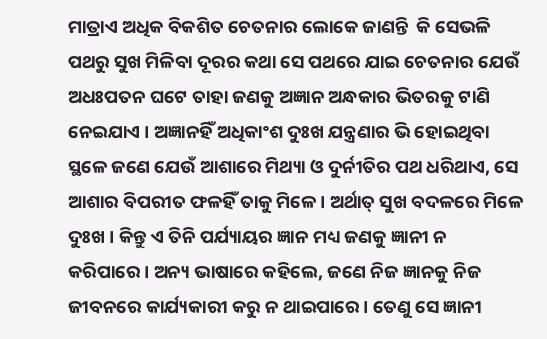ମାତ୍ରାଏ ଅଧିକ ବିକଶିତ ଚେତନାର ଲୋକେ ଜାଣନ୍ତି  କି ସେଭଳି ପଥରୁ ସୁଖ ମିଳିବା ଦୂରର କଥା ସେ ପଥରେ ଯାଇ ଚେତନାର ଯେଉଁ ଅଧଃପତନ ଘଟେ ତାହା ଜଣକୁ ଅଜ୍ଞାନ ଅନ୍ଧକାର ଭିତରକୁ ଟାଣି ନେଇଯାଏ । ଅଜ୍ଞାନହିଁ ଅଧିକାଂଶ ଦୁଃଖ ଯନ୍ତ୍ରଣାର ଭି ହୋଇଥିବା ସ୍ଥଳେ ଜଣେ ଯେଉଁ ଆଶାରେ ମିଥ୍ୟା ଓ ଦୁର୍ନୀତିର ପଥ ଧରିଥାଏ, ସେ ଆଶାର ବିପରୀତ ଫଳହିଁ ତାକୁ ମିଳେ । ଅର୍ଥାତ୍ ସୁଖ ବଦଳରେ ମିଳେ ଦୁଃଖ । କିନ୍ତୁ ଏ ତିନି ପର୍ଯ୍ୟାୟର ଜ୍ଞାନ ମଧ୍ୟ ଜଣକୁ ଜ୍ଞାନୀ ନ କରିପାରେ । ଅନ୍ୟ ଭାଷାରେ କହିଲେ, ଜଣେ ନିଜ ଜ୍ଞାନକୁ ନିଜ ଜୀବନରେ କାର୍ଯ୍ୟକାରୀ କରୁ ନ ଥାଇପାରେ । ତେଣୁ ସେ ଜ୍ଞାନୀ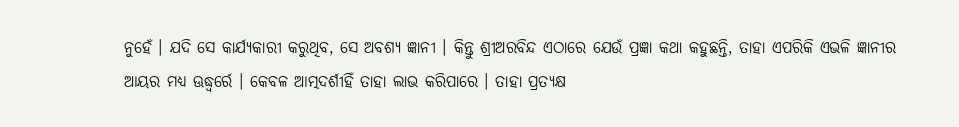ନୁହେଁ । ଯଦି ସେ କାର୍ଯ୍ୟକାରୀ କରୁଥିବ, ସେ ଅବଶ୍ୟ ଜ୍ଞାନୀ । କିନ୍ତୁ ଶ୍ରୀଅରବିନ୍ଦ ଏଠାରେ ଯେଉଁ ପ୍ରଜ୍ଞା କଥା କହୁଛନ୍ତି, ତାହା ଏପରିକି ଏଭଳି ଜ୍ଞାନୀର ଆୟର ମଧ୍ୟ ଊଦ୍ଧ୍ୱର୍ରେ । କେବଳ ଆତ୍ମଦର୍ଶୀହିଁ ତାହା ଲାଭ କରିପାରେ । ତାହା ପ୍ରତ୍ୟକ୍ଷ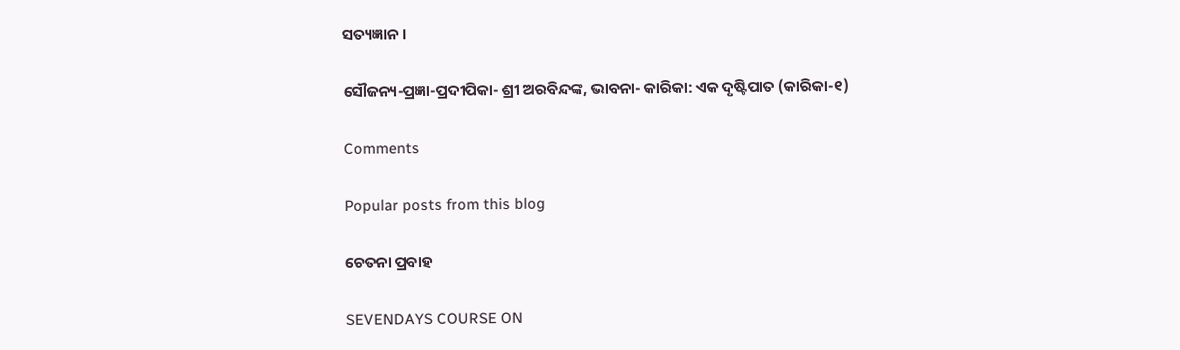ସତ୍ୟଜ୍ଞାନ ।

ସୌଜନ୍ୟ-ପ୍ରଜ୍ଞା-ପ୍ରଦୀପିକା- ଶ୍ରୀ ଅରବିନ୍ଦଙ୍କ, ଭାବନା- କାରିକା: ଏକ ଦୃଷ୍ଟିପାତ (କାରିକା-୧)

Comments

Popular posts from this blog

ଚେତନା ପ୍ରବାହ

SEVENDAYS COURSE ON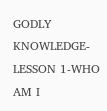GODLY KNOWLEDGE-LESSON 1-WHO AM I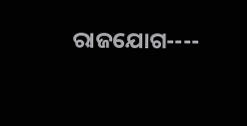ରାଜଯୋଗ----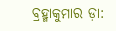ବ୍ରହ୍ମାକୁମାର ଡ଼ା: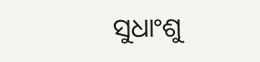ସୁଧାଂଶୁ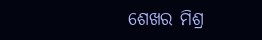ଶେଖର ମିଶ୍ର